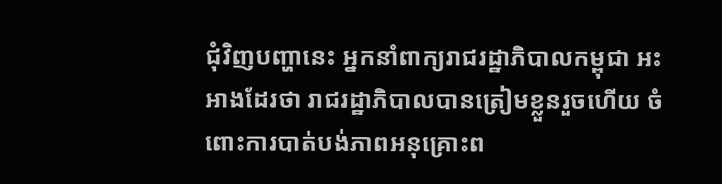ជុំវិញបញ្ហានេះ អ្នកនាំពាក្យរាជរដ្ឋាភិបាលកម្ពុជា អះអាងដែរថា រាជរដ្ឋាភិបាលបានត្រៀមខ្លួនរួចហើយ ចំពោះការបាត់បង់ភាពអនុគ្រោះព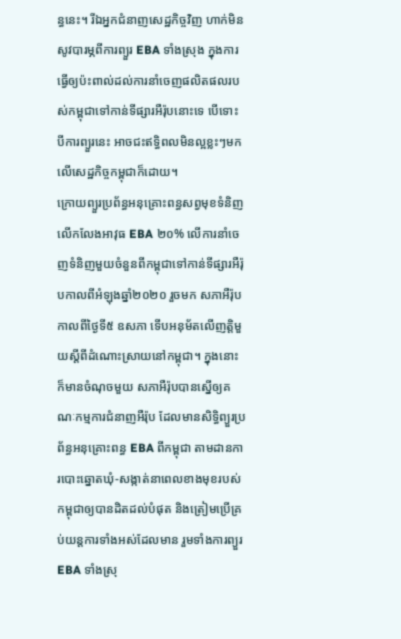ន្ធនេះ។ រីឯអ្នកជំនាញសេដ្ឋកិច្ចវិញ ហាក់មិនសូវបារម្ភពីការព្យួរ EBA ទាំងស្រុង ក្នុងការធ្វើឲ្យប៉ះពាល់ដល់ការនាំចេញផលិតផលរបស់កម្ពុជាទៅកាន់ទីផ្សារអឺរ៉ុបនោះទេ បើទោះបីការព្យួរនេះ អាចជះឥទ្ធិពលមិនល្អខ្លះៗមកលើសេដ្ឋកិច្ចកម្ពុជាក៏ដោយ។
ក្រោយព្យួរប្រព័ន្ធអនុគ្រោះពន្ធសព្វមុខទំនិញលើកលែងអាវុធ EBA ២០% លើការនាំចេញទំនិញមួយចំនួនពីកម្ពុជាទៅកាន់ទីផ្សារអឺរ៉ុបកាលពីអំឡុងឆ្នាំ២០២០ រួចមក សភាអឺរ៉ុបកាលពីថ្ងៃទី៥ ឧសភា ទើបអនុម័តលើញត្តិមួយស្តីពីដំណោះស្រាយនៅកម្ពុជា។ ក្នុងនោះ ក៏មានចំណុចមួយ សភាអឺរ៉ុបបានស្នើឲ្យគណៈកម្មការជំនាញអឺរ៉ុប ដែលមានសិទ្ធិព្យួរប្រព័ន្ធអនុគ្រោះពន្ធ EBA ពីកម្ពុជា តាមដានការបោះឆ្នោតឃុំ-សង្កាត់នាពេលខាងមុខរបស់កម្ពុជាឲ្យបានដិតដល់បំផុត និងត្រៀមប្រើគ្រប់យន្តការទាំងអស់ដែលមាន រួមទាំងការព្យួរ EBA ទាំងស្រុ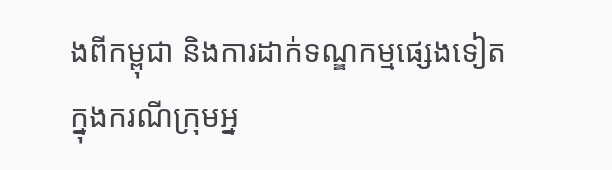ងពីកម្ពុជា និងការដាក់ទណ្ឌកម្មផ្សេងទៀត ក្នុងករណីក្រុមអ្ន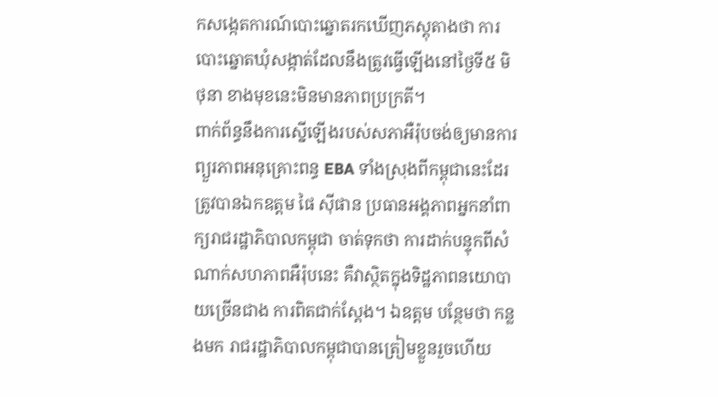កសង្កេតការណ៍បោះឆ្នោតរកឃើញភស្តុតាងថា ការបោះឆ្នោតឃុំសង្កាត់ដែលនឹងត្រូវធ្វើឡើងនៅថ្ងៃទី៥ មិថុនា ខាងមុខនេះមិនមានភាពប្រក្រតី។
ពាក់ព័ន្ធនឹងការស្នើឡើងរបស់សភាអឺរ៉ុបចង់ឲ្យមានការព្យួរភាពអនុគ្រោះពន្ធ EBA ទាំងស្រុងពីកម្ពុជានេះដែរ ត្រូវបានឯកឧត្តម ផៃ ស៊ីផាន ប្រធានអង្គភាពអ្នកនាំពាក្យរាជរដ្ឋាភិបាលកម្ពុជា ចាត់ទុកថា ការដាក់បន្ទុកពីសំណាក់សហភាពអឺរ៉ុបនេះ គឺវាស្ថិតក្នុងទិដ្ឋភាពនយោបាយច្រើនជាង ការពិតជាក់ស្ដែង។ ឯឧត្តម បន្ថែមថា កន្លងមក រាជរដ្ឋាភិបាលកម្ពុជាបានត្រៀមខ្លួនរួចហើយ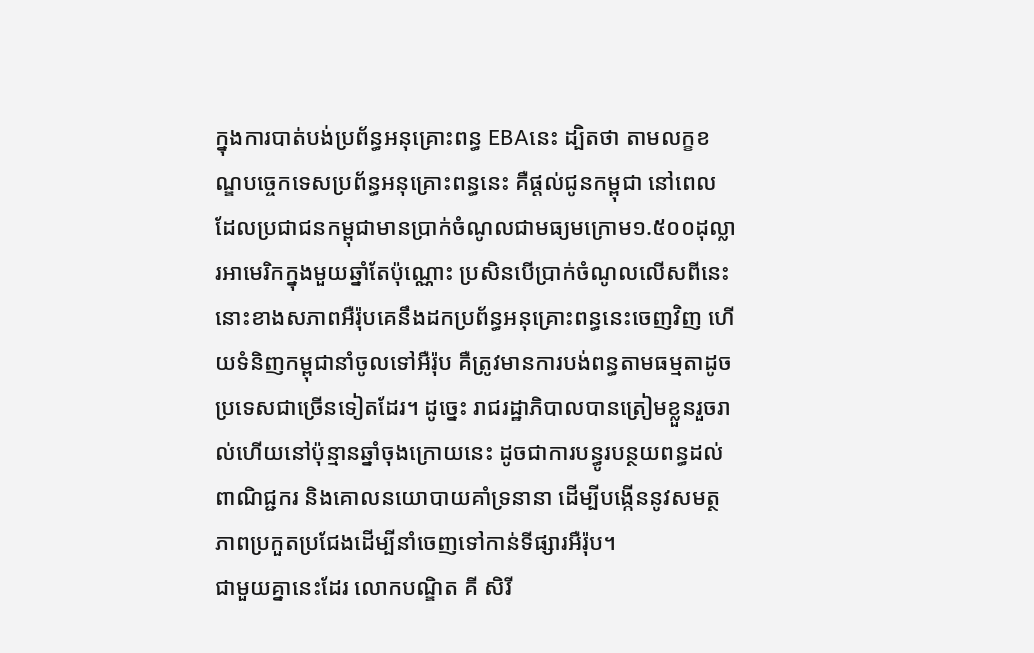ក្នុងការបាត់បង់ប្រព័ន្ធអនុគ្រោះពន្ធ EBAនេះ ដ្បិតថា តាមលក្ខខណ្ឌបច្ចេកទេសប្រព័ន្ធអនុគ្រោះពន្ធនេះ គឺផ្ដល់ជូនកម្ពុជា នៅពេលដែលប្រជាជនកម្ពុជាមានប្រាក់ចំណូលជាមធ្យមក្រោម១.៥០០ដុល្លារអាមេរិកក្នុងមួយឆ្នាំតែប៉ុណ្ណោះ ប្រសិនបើប្រាក់ចំណូលលើសពីនេះ នោះខាងសភាពអឺរ៉ុបគេនឹងដកប្រព័ន្ធអនុគ្រោះពន្ធនេះចេញវិញ ហើយទំនិញកម្ពុជានាំចូលទៅអឺរ៉ុប គឺត្រូវមានការបង់ពន្ធតាមធម្មតាដូចប្រទេសជាច្រើនទៀតដែរ។ ដូច្នេះ រាជរដ្ឋាភិបាលបានត្រៀមខ្លួនរួចរាល់ហើយនៅប៉ុន្មានឆ្នាំចុងក្រោយនេះ ដូចជាការបន្ធូរបន្ថយពន្ធដល់ពាណិជ្ជករ និងគោលនយោបាយគាំទ្រនានា ដើម្បីបង្កើននូវសមត្ថភាពប្រកួតប្រជែងដើម្បីនាំចេញទៅកាន់ទីផ្សារអឺរ៉ុប។
ជាមួយគ្នានេះដែរ លោកបណ្ឌិត គី សិរី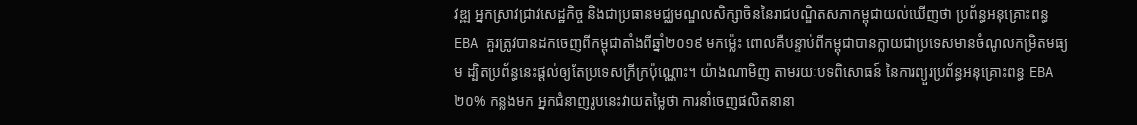វឌ្ឍ អ្នកស្រាវជ្រាវសេដ្ឋកិច្ច និងជាប្រធានមជ្ឈមណ្ឌលសិក្សាចិននៃរាជបណ្ឌិតសភាកម្ពុជាយល់ឃើញថា ប្រព័ន្ធអនុគ្រោះពន្ធ EBA គួរត្រូវបានដកចេញពីកម្ពុជាតាំងពីឆ្នាំ២០១៩ មកម្ល៉េះ ពោលគឺបន្ទាប់ពីកម្ពុជាបានក្លាយជាប្រទេសមានចំណូលកម្រិតមធ្យម ដ្បិតប្រព័ន្ធនេះផ្តល់ឲ្យតែប្រទេសក្រីក្រប៉ុណ្ណោះ។ យ៉ាងណាមិញ តាមរយៈបទពិសោធន៍ នៃការព្យួរប្រព័ន្ធអនុគ្រោះពន្ធ EBA ២០% កន្លងមក អ្នកជំនាញរូបនេះវាយតម្លៃថា ការនាំចេញផលិតនានា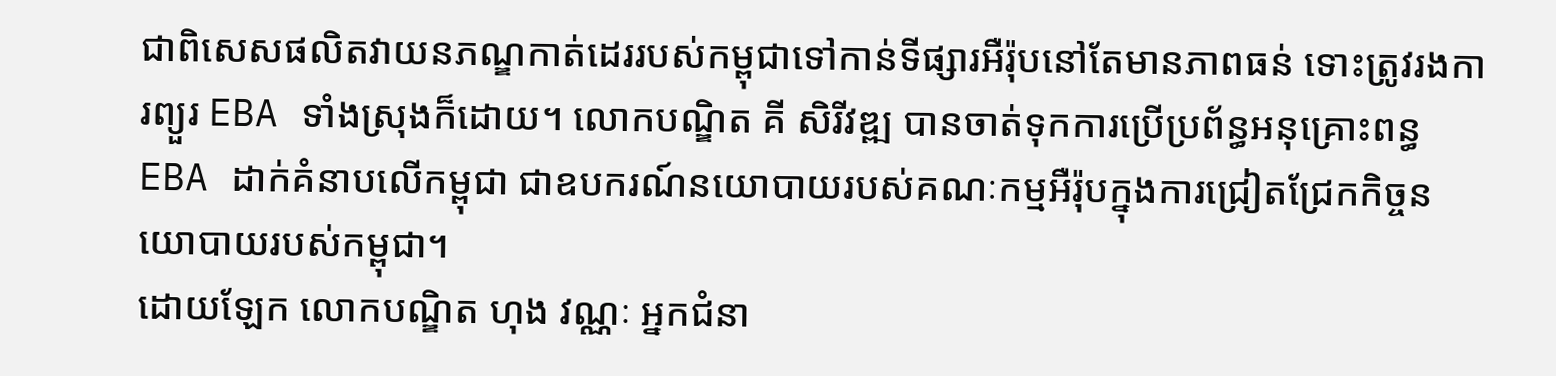ជាពិសេសផលិតវាយនភណ្ឌកាត់ដេររបស់កម្ពុជាទៅកាន់ទីផ្សារអឺរ៉ុបនៅតែមានភាពធន់ ទោះត្រូវរងការព្យួរ EBA ទាំងស្រុងក៏ដោយ។ លោកបណ្ឌិត គី សិរីវឌ្ឍ បានចាត់ទុកការប្រើប្រព័ន្ធអនុគ្រោះពន្ធ EBA ដាក់គំនាបលើកម្ពុជា ជាឧបករណ៍នយោបាយរបស់គណៈកម្មអឺរ៉ុបក្នុងការជ្រៀតជ្រែកកិច្ចនយោបាយរបស់កម្ពុជា។
ដោយឡែក លោកបណ្ឌិត ហុង វណ្ណៈ អ្នកជំនា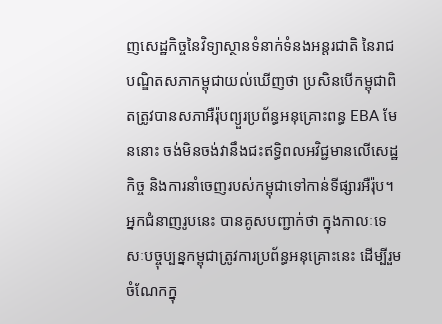ញសេដ្ឋកិច្ចនៃវិទ្យាស្ថានទំនាក់ទំនងអន្តរជាតិ នៃរាជបណ្ឌិតសភាកម្ពុជាយល់ឃើញថា ប្រសិនបើកម្ពុជាពិតត្រូវបានសភាអឺរ៉ុបព្យួរប្រព័ន្ធអនុគ្រោះពន្ធ EBA មែននោះ ចង់មិនចង់វានឹងជះឥទ្ធិពលអវិជ្ជមានលើសេដ្ឋកិច្ច និងការនាំចេញរបស់កម្ពុជាទៅកាន់ទីផ្សារអឺរ៉ុប។ អ្នកជំនាញរូបនេះ បានគូសបញ្ជាក់ថា ក្នុងកាលៈទេសៈបច្ចុប្បន្នកម្ពុជាត្រូវការប្រព័ន្ធអនុគ្រោះនេះ ដើម្បីរួមចំណែកក្នុ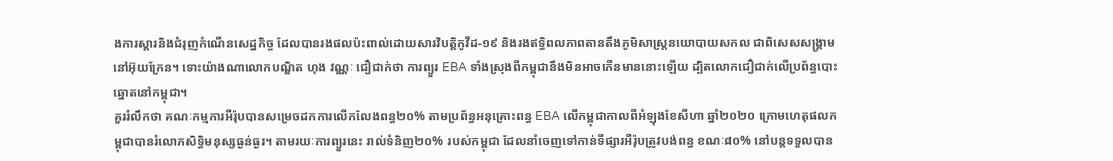ងការស្តារនិងជំរុញកំណើនសេដ្ឋកិច្ច ដែលបានរងផលប៉ះពាល់ដោយសារវិបត្តិកូវីដ-១៩ និងរងឥទ្ធិពលភាពតានតឹងភូមិសាស្ត្រនយោបាយសកល ជាពិសេសសង្គ្រាមនៅអ៊ុយក្រែន។ ទោះយ៉ាងណាលោកបណ្ឌិត ហុង វណ្ណៈ ជឿជាក់ថា ការព្យួរ EBA ទាំងស្រុងពីកម្ពុជានឹងមិនអាចកើនមាននោះឡើយ ដ្បិតលោកជឿជាក់លើប្រព័ន្ធបោះឆ្នោតនៅកម្ពុជា។
គួររំលឹកថា គណៈកម្មការអឺរ៉ុបបានសម្រេចដកការលើកលែងពន្ធ២០% តាមប្រព័ន្ធអនុគ្រោះពន្ធ EBA លើកម្ពុជាកាលពីអំឡុងខែសីហា ឆ្នាំ២០២០ ក្រោមហេតុផលកម្ពុជាបានរំលោភសិទ្ធិមនុស្សធ្ងន់ធ្ងរ។ តាមរយៈការព្យួរនេះ រាល់ទំនិញ២០% របស់កម្ពុជា ដែលនាំចេញទៅកាន់ទីផ្សារអឺរ៉ុបត្រូវបង់ពន្ធ ខណៈ៨០% នៅបន្ដទទួលបាន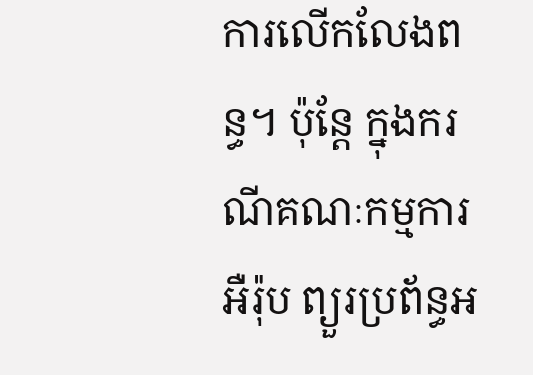ការលើកលែងពន្ធ។ ប៉ុន្តែ ក្នុងករណីគណៈកម្មការអឺរ៉ុប ព្យួរប្រព័ន្ធអ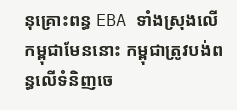នុគ្រោះពន្ធ EBA ទាំងស្រុងលើកម្ពុជាមែននោះ កម្ពុជាត្រូវបង់ពន្ធលើទំនិញចេ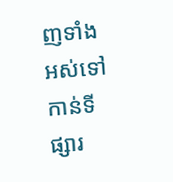ញទាំងអស់ទៅកាន់ទីផ្សារ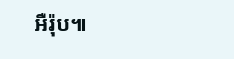អឺរ៉ុប៕